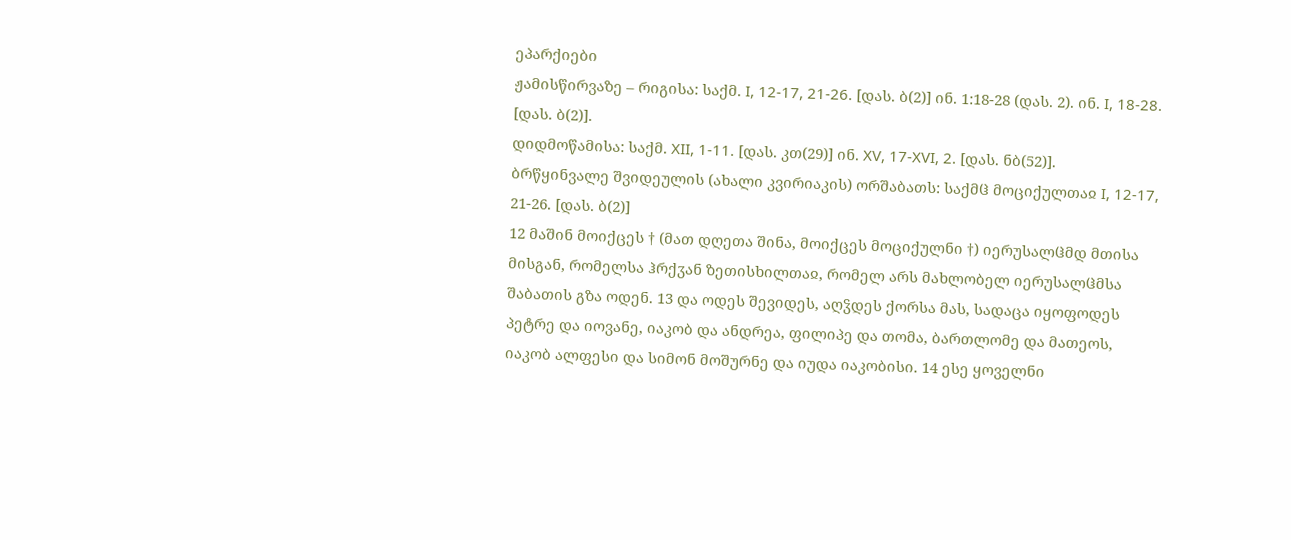ეპარქიები
ჟამისწირვაზე – რიგისა: საქმ. I, 12-17, 21-26. [დას. ბ(2)] ინ. 1:18-28 (დას. 2). ინ. I, 18-28. [დას. ბ(2)].
დიდმოწამისა: საქმ. XII, 1-11. [დას. კთ(29)] ინ. XV, 17-XVI, 2. [დას. ნბ(52)].
ბრწყინვალე შვიდეულის (ახალი კვირიაკის) ორშაბათს: საქმჱ მოციქულთაჲ I, 12-17, 21-26. [დას. ბ(2)]
12 მაშინ მოიქცეს † (მათ დღეთა შინა, მოიქცეს მოციქულნი †) იერუსალჱმდ მთისა მისგან, რომელსა ჰრქჳან ზეთისხილთაჲ, რომელ არს მახლობელ იერუსალჱმსა შაბათის გზა ოდენ. 13 და ოდეს შევიდეს, აღჴდეს ქორსა მას, სადაცა იყოფოდეს პეტრე და იოვანე, იაკობ და ანდრეა, ფილიპე და თომა, ბართლომე და მათეოს, იაკობ ალფესი და სიმონ მოშურნე და იუდა იაკობისი. 14 ესე ყოველნი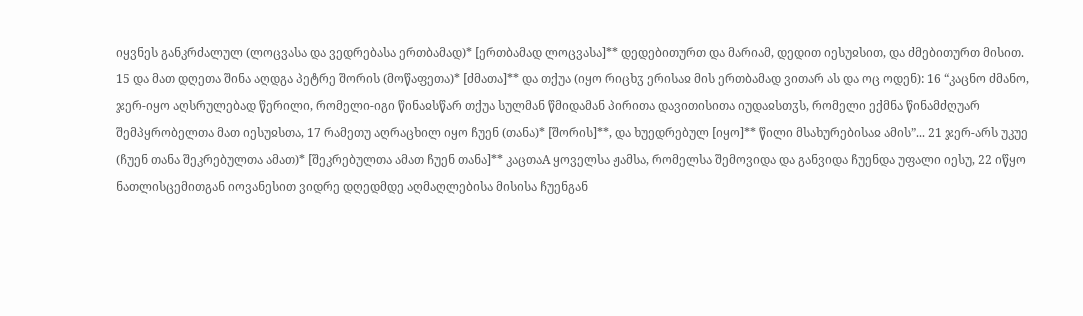იყვნეს განკრძალულ (ლოცვასა და ვედრებასა ერთბამად)* [ერთბამად ლოცვასა]** დედებითურთ და მარიამ, დედით იესუჲსით, და ძმებითურთ მისით. 15 და მათ დღეთა შინა აღდგა პეტრე შორის (მოწაფეთა)* [ძმათა]** და თქუა (იყო რიცხჳ ერისაჲ მის ერთბამად ვითარ ას და ოც ოდენ): 16 “კაცნო ძმანო, ჯერ-იყო აღსრულებად წერილი, რომელი-იგი წინაჲსწარ თქუა სულმან წმიდამან პირითა დავითისითა იუდაჲსთჳს, რომელი ექმნა წინამძღუარ შემპყრობელთა მათ იესუჲსთა, 17 რამეთუ აღრაცხილ იყო ჩუენ (თანა)* [შორის]**, და ხუედრებულ [იყო]** წილი მსახურებისაჲ ამის”... 21 ჯერ-არს უკუე (ჩუენ თანა შეკრებულთა ამათ)* [შეკრებულთა ამათ ჩუენ თანა]** კაცთაA ყოველსა ჟამსა, რომელსა შემოვიდა და განვიდა ჩუენდა უფალი იესუ, 22 იწყო ნათლისცემითგან იოვანესით ვიდრე დღედმდე აღმაღლებისა მისისა ჩუენგან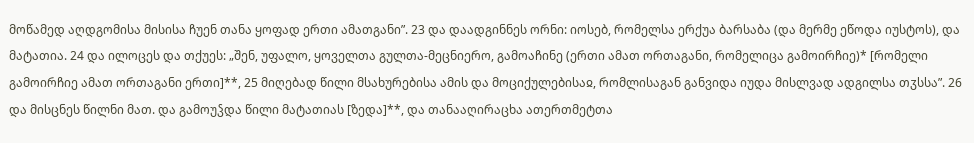მოწამედ აღდგომისა მისისა ჩუენ თანა ყოფად ერთი ამათგანი”. 23 და დაადგინნეს ორნი: იოსებ, რომელსა ერქუა ბარსაბა (და მერმე ეწოდა იუსტოს), და მატათია. 24 და ილოცეს და თქუეს: „შენ, უფალო, ყოველთა გულთა-მეცნიერო, გამოაჩინე (ერთი ამათ ორთაგანი, რომელიცა გამოირჩიე)* [რომელი გამოირჩიე ამათ ორთაგანი ერთი]**, 25 მიღებად წილი მსახურებისა ამის და მოციქულებისაჲ, რომლისაგან განვიდა იუდა მისლვად ადგილსა თჳსსა”. 26 და მისცნეს წილნი მათ. და გამოუჴდა წილი მატათიას [ზედა]**, და თანააღირაცხა ათერთმეტთა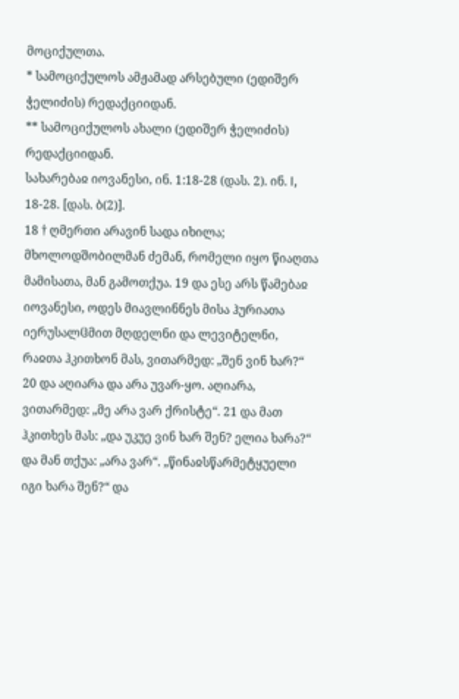მოციქულთა.
* სამოციქულოს ამჟამად არსებული (ედიშერ ჭელიძის) რედაქციიდან.
** სამოციქულოს ახალი (ედიშერ ჭელიძის) რედაქციიდან.
სახარებაჲ იოვანესი, ინ. 1:18-28 (დას. 2). ინ. I, 18-28. [დას. ბ(2)].
18 † ღმერთი არავინ სადა იხილა; მხოლოდშობილმან ძემან, რომელი იყო წიაღთა მამისათა, მან გამოთქუა. 19 და ესე არს წამებაჲ იოვანესი, ოდეს მიავლინნეს მისა ჰურიათა იერუსალჱმით მღდელნი და ლევიტელნი, რაჲთა ჰკითხონ მას, ვითარმედ: „შენ ვინ ხარ?“ 20 და აღიარა და არა უვარ-ყო. აღიარა, ვითარმედ: „მე არა ვარ ქრისტე“. 21 და მათ ჰკითხეს მას: „და უკუე ვინ ხარ შენ? ელია ხარა?“ და მან თქუა: „არა ვარ“. „წინაჲსწარმეტყუელი იგი ხარა შენ?“ და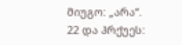მიუგო: „არა“. 22 და ჰრქუეს: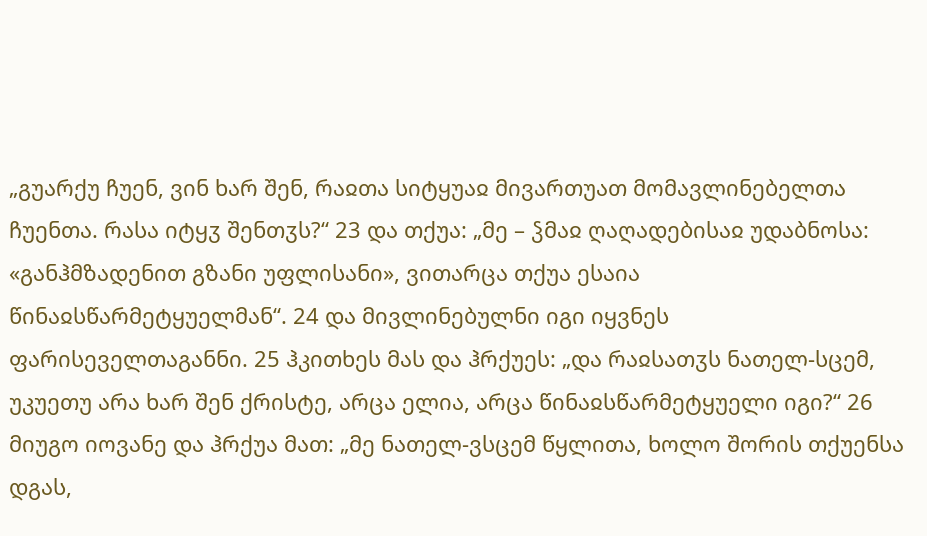„გუარქუ ჩუენ, ვინ ხარ შენ, რაჲთა სიტყუაჲ მივართუათ მომავლინებელთა ჩუენთა. რასა იტყჳ შენთჳს?“ 23 და თქუა: „მე – ჴმაჲ ღაღადებისაჲ უდაბნოსა: «განჰმზადენით გზანი უფლისანი», ვითარცა თქუა ესაია წინაჲსწარმეტყუელმან“. 24 და მივლინებულნი იგი იყვნეს ფარისეველთაგანნი. 25 ჰკითხეს მას და ჰრქუეს: „და რაჲსათჳს ნათელ-სცემ, უკუეთუ არა ხარ შენ ქრისტე, არცა ელია, არცა წინაჲსწარმეტყუელი იგი?“ 26 მიუგო იოვანე და ჰრქუა მათ: „მე ნათელ-ვსცემ წყლითა, ხოლო შორის თქუენსა დგას,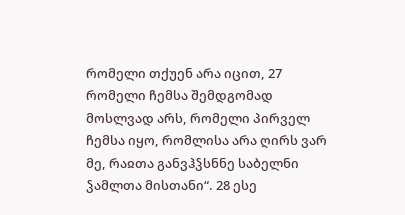რომელი თქუენ არა იცით, 27 რომელი ჩემსა შემდგომად მოსლვად არს, რომელი პირველ ჩემსა იყო, რომლისა არა ღირს ვარ მე, რაჲთა განვჰჴსნნე საბელნი ჴამლთა მისთანი“. 28 ესე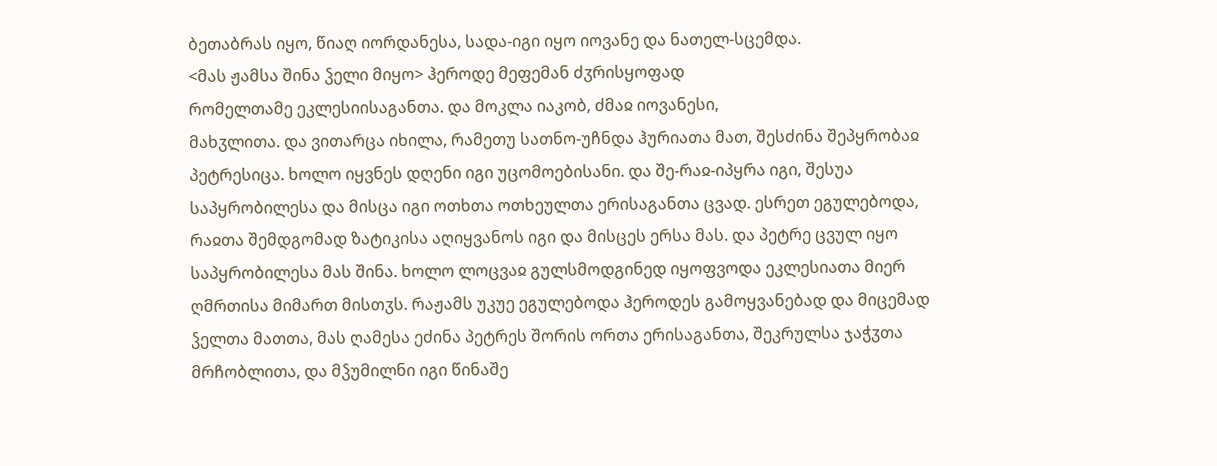ბეთაბრას იყო, წიაღ იორდანესა, სადა-იგი იყო იოვანე და ნათელ-სცემდა.
<მას ჟამსა შინა ჴელი მიყო> ჰეროდე მეფემან ძჳრისყოფად
რომელთამე ეკლესიისაგანთა. და მოკლა იაკობ, ძმაჲ იოვანესი,
მახჳლითა. და ვითარცა იხილა, რამეთუ სათნო-უჩნდა ჰურიათა მათ, შესძინა შეპყრობაჲ პეტრესიცა. ხოლო იყვნეს დღენი იგი უცომოებისანი. და შე-რაჲ-იპყრა იგი, შესუა საპყრობილესა და მისცა იგი ოთხთა ოთხეულთა ერისაგანთა ცვად. ესრეთ ეგულებოდა, რაჲთა შემდგომად ზატიკისა აღიყვანოს იგი და მისცეს ერსა მას. და პეტრე ცვულ იყო საპყრობილესა მას შინა. ხოლო ლოცვაჲ გულსმოდგინედ იყოფვოდა ეკლესიათა მიერ ღმრთისა მიმართ მისთჳს. რაჟამს უკუე ეგულებოდა ჰეროდეს გამოყვანებად და მიცემად ჴელთა მათთა, მას ღამესა ეძინა პეტრეს შორის ორთა ერისაგანთა, შეკრულსა ჯაჭჳთა მრჩობლითა, და მჴუმილნი იგი წინაშე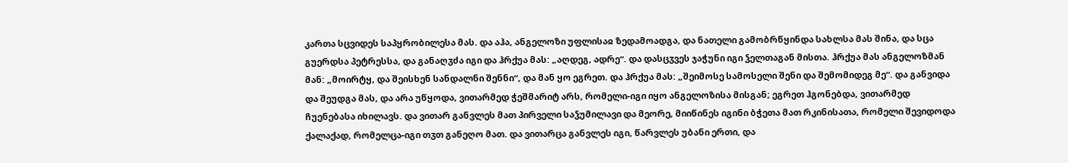კართა სცვიდეს საპყრობილესა მას. და აჰა, ანგელოზი უფლისაჲ ზედამოადგა, და ნათელი გამობრწყინდა სახლსა მას შინა, და სცა გუერდსა პეტრესსა, და განაღჳძა იგი და ჰრქუა მას: „აღდეგ, ადრე“. და დასცჳვეს ჯაჭუნი იგი ჴელთაგან მისთა. ჰრქუა მას ანგელოზმან მან: „მოირტყ, და შეისხენ სანდალნი შენნი“, და მან ყო ეგრეთ. და ჰრქუა მას: „შეიმოსე სამოსელი შენი და შემომიდეგ მე“. და განვიდა და შეუდგა მას, და არა უწყოდა, ვითარმედ ჭეშმარიტ არს, რომელი-იგი იყო ანგელოზისა მისგან; ეგრეთ ჰგონებდა, ვითარმედ ჩუენებასა იხილავს. და ვითარ განვლეს მათ პირველი საჴუმილავი და მეორე, მიიწინეს იგინი ბჭეთა მათ რკინისათა, რომელი შევიდოდა ქალაქად, რომელცა-იგი თჳთ განეღო მათ. და ვითარცა განვლეს იგი, წარვლეს უბანი ერთი, და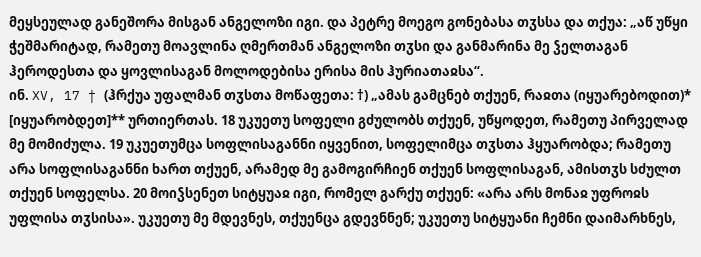მეყსეულად განეშორა მისგან ანგელოზი იგი. და პეტრე მოეგო გონებასა თჳსსა და თქუა: „აწ უწყი ჭეშმარიტად, რამეთუ მოავლინა ღმერთმან ანგელოზი თჳსი და განმარინა მე ჴელთაგან ჰეროდესთა და ყოვლისაგან მოლოდებისა ერისა მის ჰურიათაჲსა“.
ინ. XV, 17 † (ჰრქუა უფალმან თჳსთა მოწაფეთა: †) „ამას გამცნებ თქუენ, რაჲთა (იყუარებოდით)* [იყუარობდეთ]** ურთიერთას. 18 უკუეთუ სოფელი გძულობს თქუენ, უწყოდეთ, რამეთუ პირველად მე მომიძულა. 19 უკუეთუმცა სოფლისაგანნი იყვენით, სოფელიმცა თჳსთა ჰყუარობდა; რამეთუ არა სოფლისაგანნი ხართ თქუენ, არამედ მე გამოგირჩიენ თქუენ სოფლისაგან, ამისთჳს სძულთ თქუენ სოფელსა. 20 მოიჴსენეთ სიტყუაჲ იგი, რომელ გარქუ თქუენ: «არა არს მონაჲ უფროჲს უფლისა თჳსისა». უკუეთუ მე მდევნეს, თქუენცა გდევნნენ; უკუეთუ სიტყუანი ჩემნი დაიმარხნეს,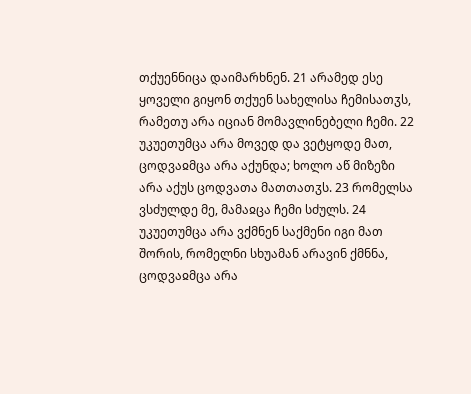თქუენნიცა დაიმარხნენ. 21 არამედ ესე ყოველი გიყონ თქუენ სახელისა ჩემისათჳს, რამეთუ არა იციან მომავლინებელი ჩემი. 22 უკუეთუმცა არა მოვედ და ვეტყოდე მათ, ცოდვაჲმცა არა აქუნდა; ხოლო აწ მიზეზი არა აქუს ცოდვათა მათთათჳს. 23 რომელსა ვსძულდე მე, მამაჲცა ჩემი სძულს. 24 უკუეთუმცა არა ვქმნენ საქმენი იგი მათ შორის, რომელნი სხუამან არავინ ქმნნა, ცოდვაჲმცა არა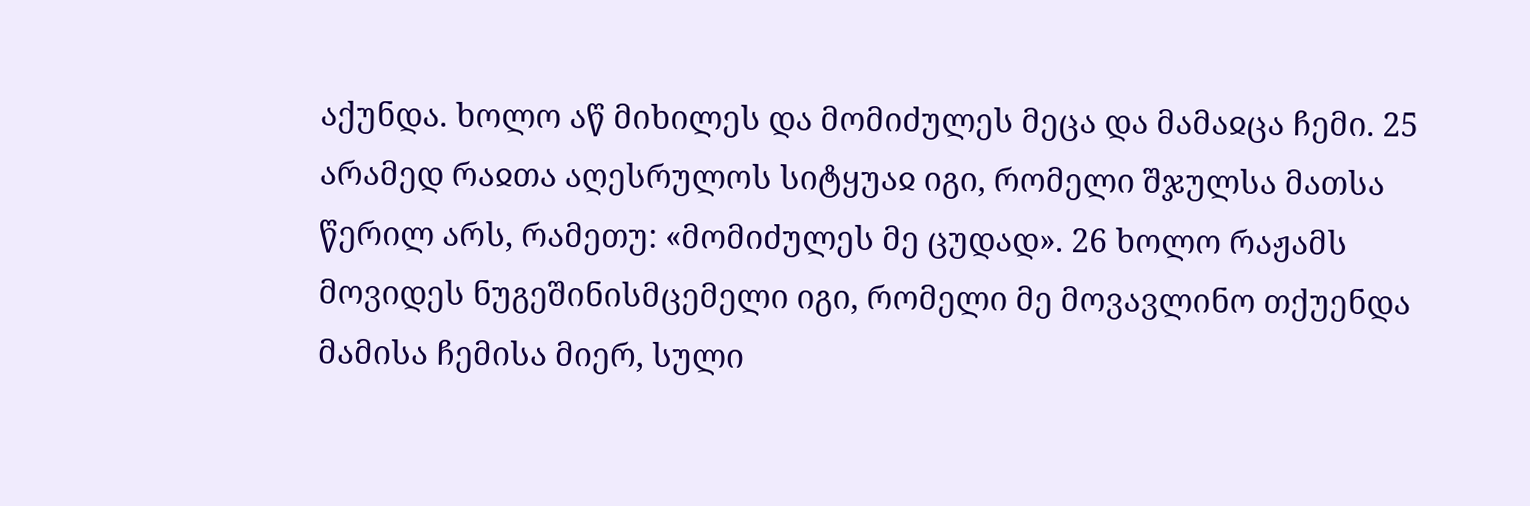აქუნდა. ხოლო აწ მიხილეს და მომიძულეს მეცა და მამაჲცა ჩემი. 25 არამედ რაჲთა აღესრულოს სიტყუაჲ იგი, რომელი შჯულსა მათსა წერილ არს, რამეთუ: «მომიძულეს მე ცუდად». 26 ხოლო რაჟამს მოვიდეს ნუგეშინისმცემელი იგი, რომელი მე მოვავლინო თქუენდა მამისა ჩემისა მიერ, სული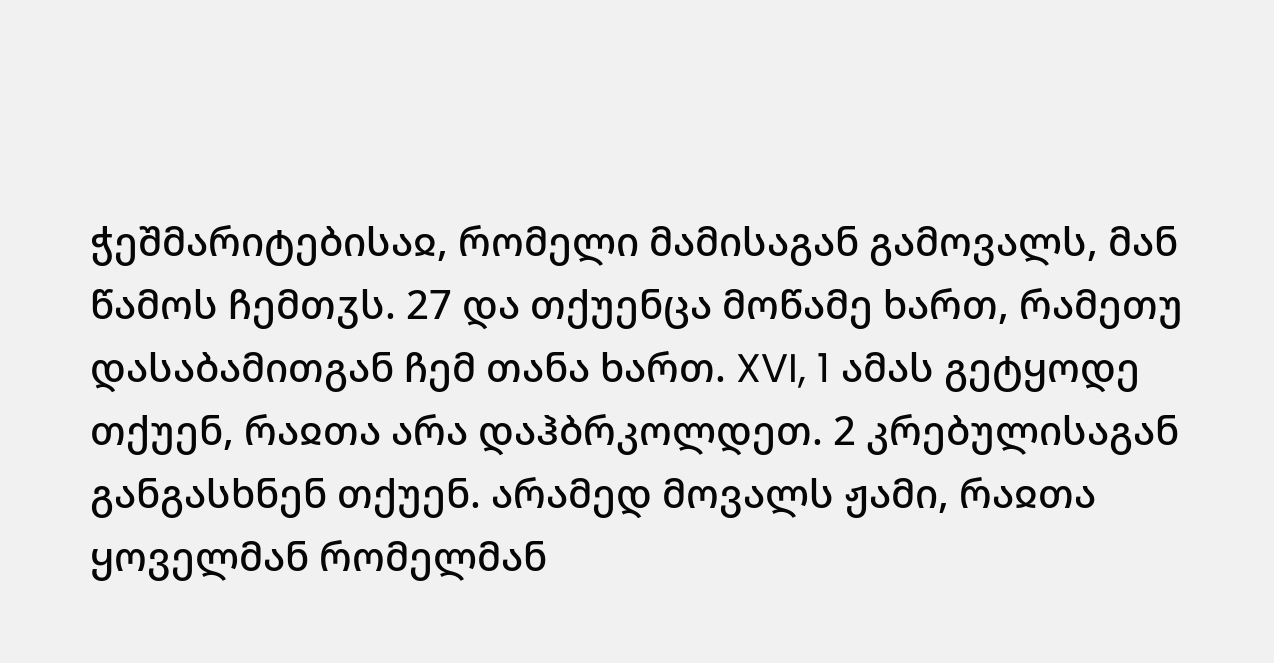ჭეშმარიტებისაჲ, რომელი მამისაგან გამოვალს, მან წამოს ჩემთჳს. 27 და თქუენცა მოწამე ხართ, რამეთუ დასაბამითგან ჩემ თანა ხართ. XVI, 1 ამას გეტყოდე თქუენ, რაჲთა არა დაჰბრკოლდეთ. 2 კრებულისაგან განგასხნენ თქუენ. არამედ მოვალს ჟამი, რაჲთა ყოველმან რომელმან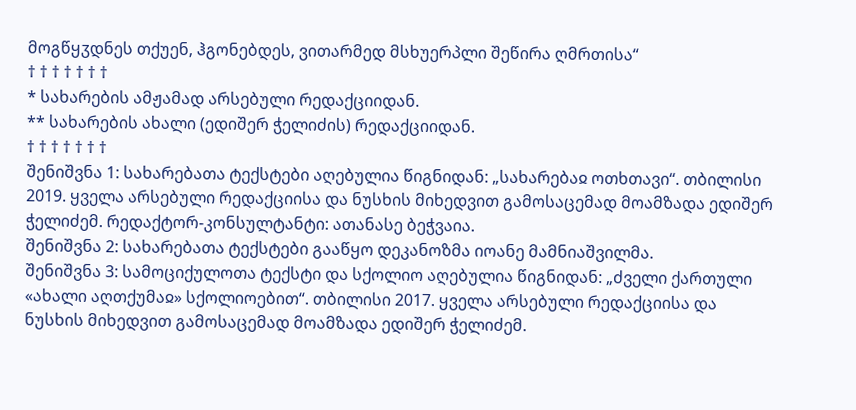მოგწყჳდნეს თქუენ, ჰგონებდეს, ვითარმედ მსხუერპლი შეწირა ღმრთისა“
† † † † † † †
* სახარების ამჟამად არსებული რედაქციიდან.
** სახარების ახალი (ედიშერ ჭელიძის) რედაქციიდან.
† † † † † † †
შენიშვნა 1: სახარებათა ტექსტები აღებულია წიგნიდან: „სახარებაჲ ოთხთავი“. თბილისი 2019. ყველა არსებული რედაქციისა და ნუსხის მიხედვით გამოსაცემად მოამზადა ედიშერ ჭელიძემ. რედაქტორ-კონსულტანტი: ათანასე ბეჭვაია.
შენიშვნა 2: სახარებათა ტექსტები გააწყო დეკანოზმა იოანე მამნიაშვილმა.
შენიშვნა 3: სამოციქულოთა ტექსტი და სქოლიო აღებულია წიგნიდან: „ძველი ქართული «ახალი აღთქუმაჲ» სქოლიოებით“. თბილისი 2017. ყველა არსებული რედაქციისა და ნუსხის მიხედვით გამოსაცემად მოამზადა ედიშერ ჭელიძემ.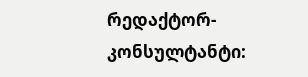რედაქტორ-კონსულტანტი: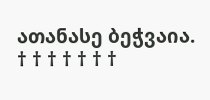ათანასე ბეჭვაია.
† † † † † † †